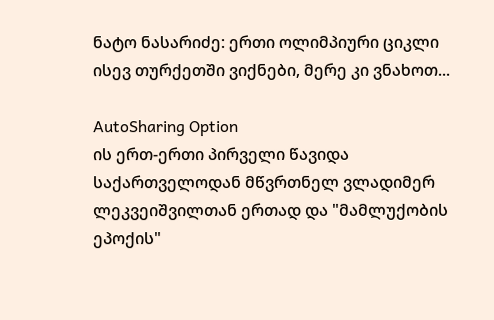ნატო ნასარიძე: ერთი ოლიმპიური ციკლი ისევ თურქეთში ვიქნები, მერე კი ვნახოთ...

AutoSharing Option
ის ერთ-ერთი პირველი წავიდა საქართველოდან მწვრთნელ ვლადიმერ ლეკვეიშვილთან ერთად და "მამლუქობის ეპოქის"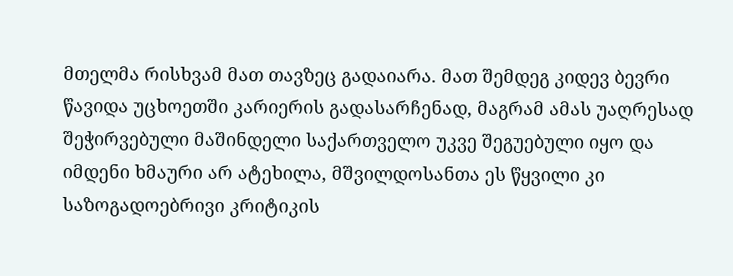მთელმა რისხვამ მათ თავზეც გადაიარა. მათ შემდეგ კიდევ ბევრი წავიდა უცხოეთში კარიერის გადასარჩენად, მაგრამ ამას უაღრესად შეჭირვებული მაშინდელი საქართველო უკვე შეგუებული იყო და იმდენი ხმაური არ ატეხილა, მშვილდოსანთა ეს წყვილი კი საზოგადოებრივი კრიტიკის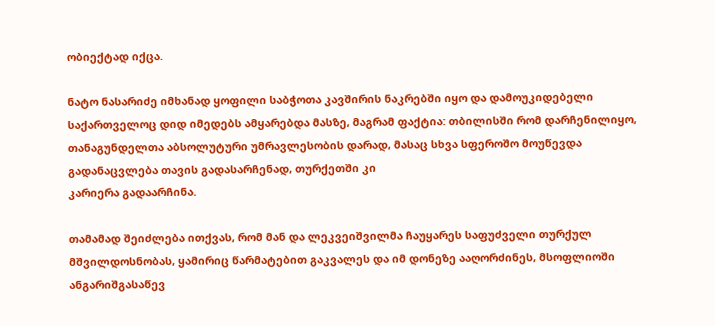ობიექტად იქცა.

ნატო ნასარიძე იმხანად ყოფილი საბჭოთა კავშირის ნაკრებში იყო და დამოუკიდებელი საქართველოც დიდ იმედებს ამყარებდა მასზე, მაგრამ ფაქტია: თბილისში რომ დარჩენილიყო, თანაგუნდელთა აბსოლუტური უმრავლესობის დარად, მასაც სხვა სფეროშო მოუწევდა გადანაცვლება თავის გადასარჩენად, თურქეთში კი
კარიერა გადაარჩინა.

თამამად შეიძლება ითქვას, რომ მან და ლეკვეიშვილმა ჩაუყარეს საფუძველი თურქულ მშვილდოსნობას, ყამირიც წარმატებით გაკვალეს და იმ დონეზე ააღორძინეს, მსოფლიოში ანგარიშგასაწევ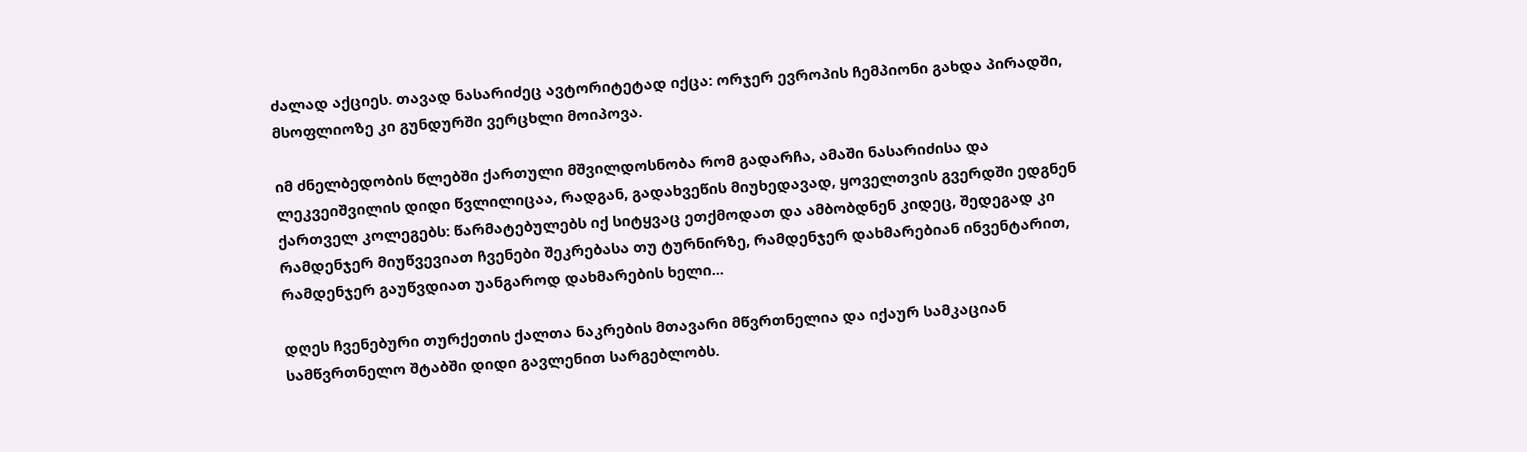ძალად აქციეს. თავად ნასარიძეც ავტორიტეტად იქცა: ორჯერ ევროპის ჩემპიონი გახდა პირადში, მსოფლიოზე კი გუნდურში ვერცხლი მოიპოვა.

იმ ძნელბედობის წლებში ქართული მშვილდოსნობა რომ გადარჩა, ამაში ნასარიძისა და ლეკვეიშვილის დიდი წვლილიცაა, რადგან, გადახვეწის მიუხედავად, ყოველთვის გვერდში ედგნენ ქართველ კოლეგებს: წარმატებულებს იქ სიტყვაც ეთქმოდათ და ამბობდნენ კიდეც, შედეგად კი რამდენჯერ მიუწვევიათ ჩვენები შეკრებასა თუ ტურნირზე, რამდენჯერ დახმარებიან ინვენტარით, რამდენჯერ გაუწვდიათ უანგაროდ დახმარების ხელი...

დღეს ჩვენებური თურქეთის ქალთა ნაკრების მთავარი მწვრთნელია და იქაურ სამკაციან სამწვრთნელო შტაბში დიდი გავლენით სარგებლობს.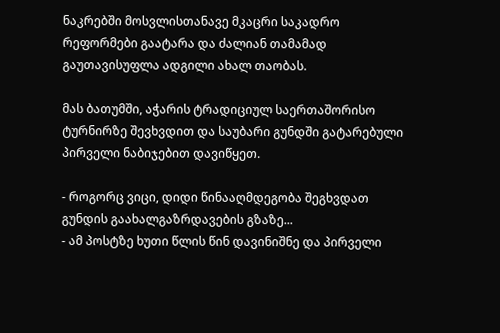ნაკრებში მოსვლისთანავე მკაცრი საკადრო რეფორმები გაატარა და ძალიან თამამად გაუთავისუფლა ადგილი ახალ თაობას.

მას ბათუმში, აჭარის ტრადიციულ საერთაშორისო ტურნირზე შევხვდით და საუბარი გუნდში გატარებული პირველი ნაბიჯებით დავიწყეთ.

- როგორც ვიცი, დიდი წინააღმდეგობა შეგხვდათ გუნდის გაახალგაზრდავების გზაზე...
- ამ პოსტზე ხუთი წლის წინ დავინიშნე და პირველი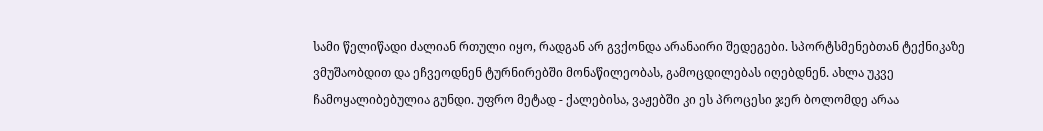სამი წელიწადი ძალიან რთული იყო, რადგან არ გვქონდა არანაირი შედეგები. სპორტსმენებთან ტექნიკაზე ვმუშაობდით და ეჩვეოდნენ ტურნირებში მონაწილეობას, გამოცდილებას იღებდნენ. ახლა უკვე ჩამოყალიბებულია გუნდი. უფრო მეტად - ქალებისა, ვაჟებში კი ეს პროცესი ჯერ ბოლომდე არაა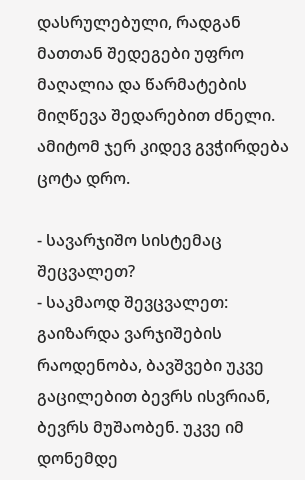დასრულებული, რადგან მათთან შედეგები უფრო მაღალია და წარმატების მიღწევა შედარებით ძნელი. ამიტომ ჯერ კიდევ გვჭირდება ცოტა დრო.

- სავარჯიშო სისტემაც შეცვალეთ?
- საკმაოდ შევცვალეთ: გაიზარდა ვარჯიშების რაოდენობა, ბავშვები უკვე გაცილებით ბევრს ისვრიან, ბევრს მუშაობენ. უკვე იმ დონემდე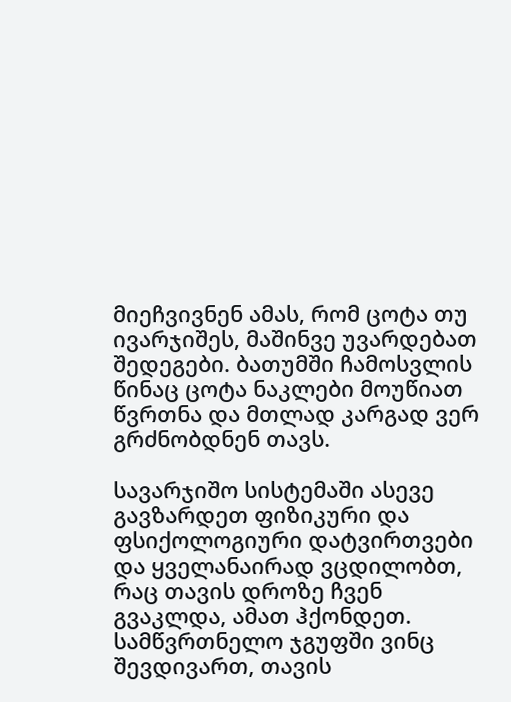მიეჩვივნენ ამას, რომ ცოტა თუ ივარჯიშეს, მაშინვე უვარდებათ შედეგები. ბათუმში ჩამოსვლის წინაც ცოტა ნაკლები მოუწიათ წვრთნა და მთლად კარგად ვერ გრძნობდნენ თავს.

სავარჯიშო სისტემაში ასევე გავზარდეთ ფიზიკური და ფსიქოლოგიური დატვირთვები და ყველანაირად ვცდილობთ, რაც თავის დროზე ჩვენ გვაკლდა, ამათ ჰქონდეთ. სამწვრთნელო ჯგუფში ვინც შევდივართ, თავის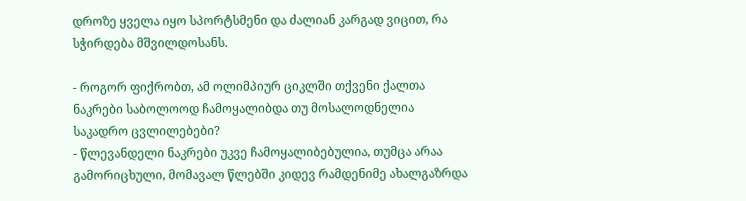დროზე ყველა იყო სპორტსმენი და ძალიან კარგად ვიცით, რა სჭირდება მშვილდოსანს.

- როგორ ფიქრობთ, ამ ოლიმპიურ ციკლში თქვენი ქალთა ნაკრები საბოლოოდ ჩამოყალიბდა თუ მოსალოდნელია საკადრო ცვლილებები?
- წლევანდელი ნაკრები უკვე ჩამოყალიბებულია, თუმცა არაა გამორიცხული, მომავალ წლებში კიდევ რამდენიმე ახალგაზრდა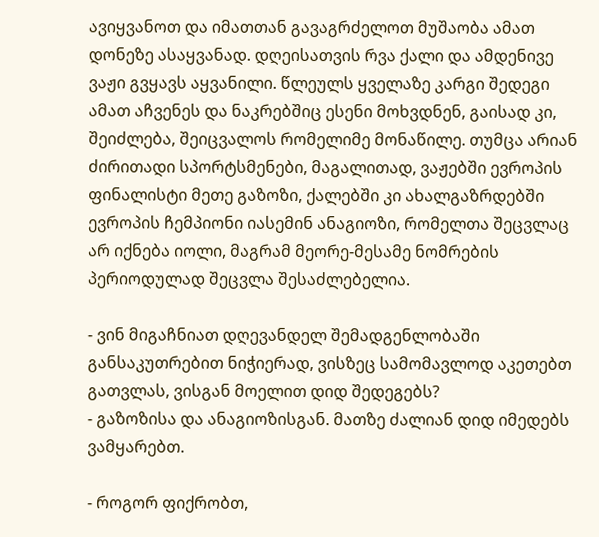ავიყვანოთ და იმათთან გავაგრძელოთ მუშაობა ამათ დონეზე ასაყვანად. დღეისათვის რვა ქალი და ამდენივე ვაჟი გვყავს აყვანილი. წლეულს ყველაზე კარგი შედეგი ამათ აჩვენეს და ნაკრებშიც ესენი მოხვდნენ, გაისად კი, შეიძლება, შეიცვალოს რომელიმე მონაწილე. თუმცა არიან ძირითადი სპორტსმენები, მაგალითად, ვაჟებში ევროპის ფინალისტი მეთე გაზოზი, ქალებში კი ახალგაზრდებში ევროპის ჩემპიონი იასემინ ანაგიოზი, რომელთა შეცვლაც არ იქნება იოლი, მაგრამ მეორე-მესამე ნომრების პერიოდულად შეცვლა შესაძლებელია.

- ვინ მიგაჩნიათ დღევანდელ შემადგენლობაში განსაკუთრებით ნიჭიერად, ვისზეც სამომავლოდ აკეთებთ გათვლას, ვისგან მოელით დიდ შედეგებს?
- გაზოზისა და ანაგიოზისგან. მათზე ძალიან დიდ იმედებს ვამყარებთ.

- როგორ ფიქრობთ,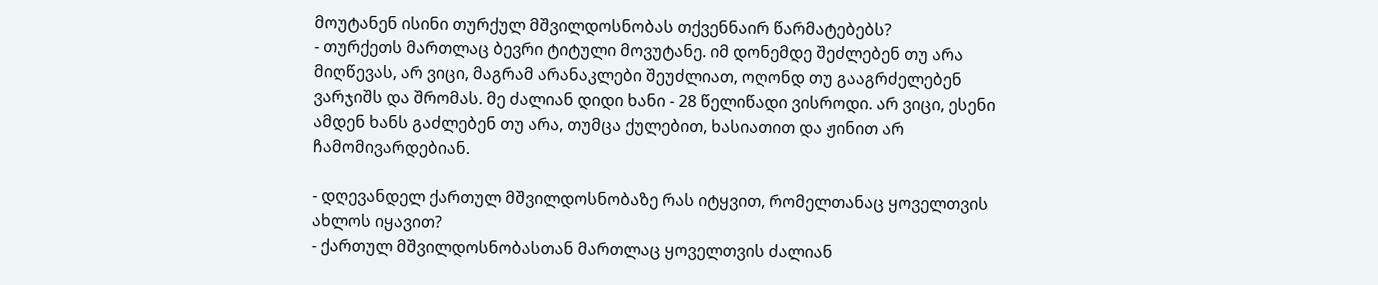მოუტანენ ისინი თურქულ მშვილდოსნობას თქვენნაირ წარმატებებს?
- თურქეთს მართლაც ბევრი ტიტული მოვუტანე. იმ დონემდე შეძლებენ თუ არა მიღწევას, არ ვიცი, მაგრამ არანაკლები შეუძლიათ, ოღონდ თუ გააგრძელებენ ვარჯიშს და შრომას. მე ძალიან დიდი ხანი - 28 წელიწადი ვისროდი. არ ვიცი, ესენი ამდენ ხანს გაძლებენ თუ არა, თუმცა ქულებით, ხასიათით და ჟინით არ ჩამომივარდებიან.

- დღევანდელ ქართულ მშვილდოსნობაზე რას იტყვით, რომელთანაც ყოველთვის ახლოს იყავით?
- ქართულ მშვილდოსნობასთან მართლაც ყოველთვის ძალიან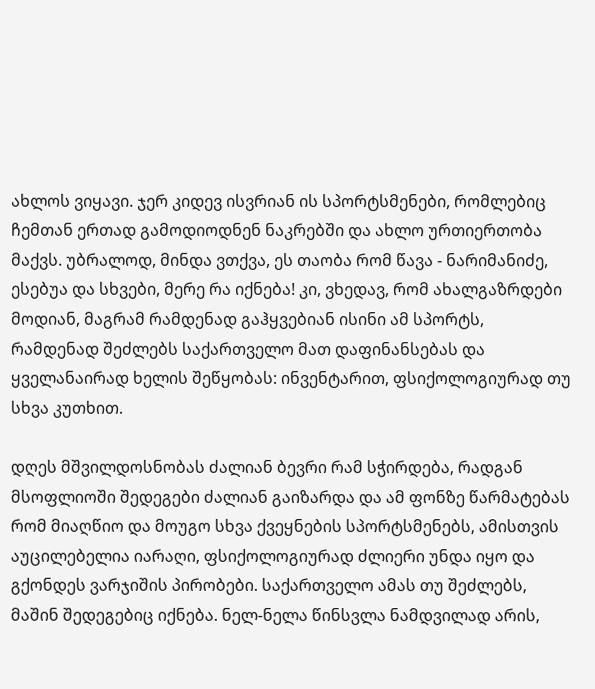ახლოს ვიყავი. ჯერ კიდევ ისვრიან ის სპორტსმენები, რომლებიც ჩემთან ერთად გამოდიოდნენ ნაკრებში და ახლო ურთიერთობა მაქვს. უბრალოდ, მინდა ვთქვა, ეს თაობა რომ წავა - ნარიმანიძე, ესებუა და სხვები, მერე რა იქნება! კი, ვხედავ, რომ ახალგაზრდები მოდიან, მაგრამ რამდენად გაჰყვებიან ისინი ამ სპორტს, რამდენად შეძლებს საქართველო მათ დაფინანსებას და ყველანაირად ხელის შეწყობას: ინვენტარით, ფსიქოლოგიურად თუ სხვა კუთხით.

დღეს მშვილდოსნობას ძალიან ბევრი რამ სჭირდება, რადგან მსოფლიოში შედეგები ძალიან გაიზარდა და ამ ფონზე წარმატებას რომ მიაღწიო და მოუგო სხვა ქვეყნების სპორტსმენებს, ამისთვის აუცილებელია იარაღი, ფსიქოლოგიურად ძლიერი უნდა იყო და გქონდეს ვარჯიშის პირობები. საქართველო ამას თუ შეძლებს, მაშინ შედეგებიც იქნება. ნელ-ნელა წინსვლა ნამდვილად არის,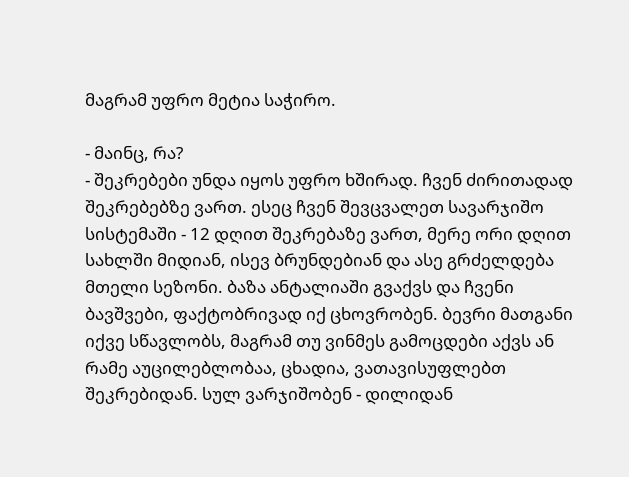მაგრამ უფრო მეტია საჭირო.

- მაინც, რა?
- შეკრებები უნდა იყოს უფრო ხშირად. ჩვენ ძირითადად შეკრებებზე ვართ. ესეც ჩვენ შევცვალეთ სავარჯიშო სისტემაში - 12 დღით შეკრებაზე ვართ, მერე ორი დღით სახლში მიდიან, ისევ ბრუნდებიან და ასე გრძელდება მთელი სეზონი. ბაზა ანტალიაში გვაქვს და ჩვენი ბავშვები, ფაქტობრივად იქ ცხოვრობენ. ბევრი მათგანი იქვე სწავლობს, მაგრამ თუ ვინმეს გამოცდები აქვს ან რამე აუცილებლობაა, ცხადია, ვათავისუფლებთ შეკრებიდან. სულ ვარჯიშობენ - დილიდან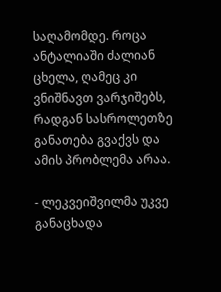საღამომდე. როცა ანტალიაში ძალიან ცხელა, ღამეც კი ვნიშნავთ ვარჯიშებს, რადგან სასროლეთზე განათება გვაქვს და ამის პრობლემა არაა.

- ლეკვეიშვილმა უკვე განაცხადა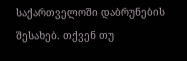საქართველოში დაბრუნების შესახებ. თქვენ თუ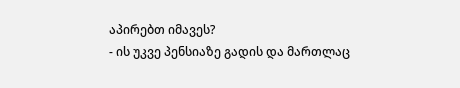აპირებთ იმავეს?
- ის უკვე პენსიაზე გადის და მართლაც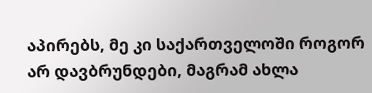აპირებს, მე კი საქართველოში როგორ არ დავბრუნდები, მაგრამ ახლა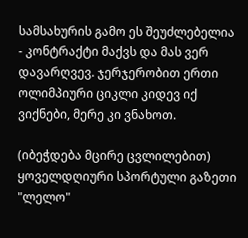სამსახურის გამო ეს შეუძლებელია - კონტრაქტი მაქვს და მას ვერ დავარღვევ. ჯერჯერობით ერთი ოლიმპიური ციკლი კიდევ იქ ვიქნები, მერე კი ვნახოთ.

(იბეჭდება მცირე ცვლილებით)
ყოველდღიური სპორტული გაზეთი "ლელო"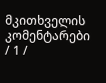მკითხველის კომენტარები / 1 /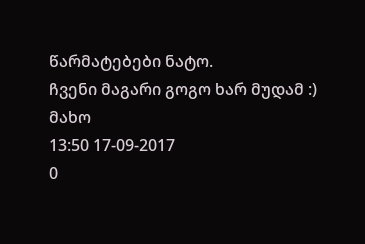წარმატებები ნატო.
ჩვენი მაგარი გოგო ხარ მუდამ :)
მახო
13:50 17-09-2017
0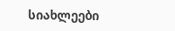სიახლეები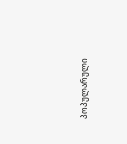პოპულარული